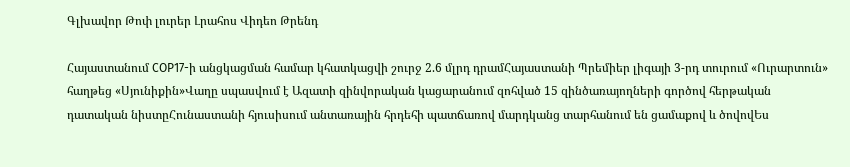Գլխավոր Թոփ լուրեր Լրահոս Վիդեո Թրենդ

Հայաստանում COP17-ի անցկացման համար կհատկացվի շուրջ 2.6 մլրդ դրամՀայաստանի Պրեմիեր լիգայի 3-րդ տուրում «Ուրարտուն» հաղթեց «Սյունիքին»Վաղը սպասվում է Ազատի զինվորական կացարանում զոհված 15 զինծառայողների գործով հերթական դատական նիստըՀունաստանի հյուսիսում անտառային հրդեհի պատճառով մարդկանց տարհանում են ցամաքով և ծովովԵս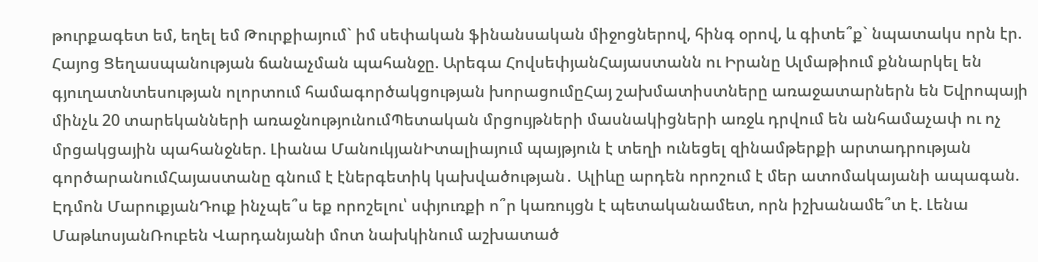թուրքագետ եմ, եղել եմ Թուրքիայում` իմ սեփական ֆինանսական միջոցներով, հինգ օրով, և գիտե՞ք` նպատակս որն էր. Հայոց Ցեղասպանության ճանաչման պահանջը. Արեգա ՀովսեփյանՀայաստանն ու Իրանը Ալմաթիում քննարկել են գյուղատնտեսության ոլորտում համագործակցության խորացումըՀայ շախմատիստները առաջատարներն են Եվրոպայի մինչև 20 տարեկանների առաջնությունումՊետական մրցույթների մասնակիցների առջև դրվում են անհամաչափ ու ոչ մրցակցային պահանջներ. Լիանա ՄանուկյանԻտալիայում պայթյուն է տեղի ունեցել զինամթերքի արտադրության գործարանումՀայաստանը գնում է էներգետիկ կախվածության․ Ալիևը արդեն որոշում է մեր ատոմակայանի ապագան. Էդմոն ՄարուքյանԴուք ինչպե՞ս եք որոշելու՝ սփյուռքի ո՞ր կառույցն է պետականամետ, որն իշխանամե՞տ է. Լենա ՄաթևոսյանՌուբեն Վարդանյանի մոտ նախկինում աշխատած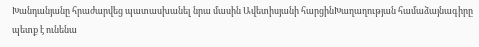Խանդանյանը հրաժարվեց պատասխանել նրա մասին Ավետիսյանի հարցինԽաղաղության համաձայնագիրը պետք է ունենա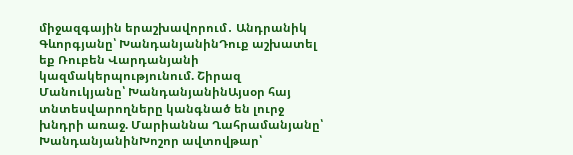միջազգային երաշխավորում․ Անդրանիկ Գևորգյանը՝ ԽանդանյանինԴուք աշխատել եք Ռուբեն Վարդանյանի կազմակերպությունում. Շիրազ Մանուկյանը՝ ԽանդանյանինԱյսօր հայ տնտեսվարողները կանգնած են լուրջ խնդրի առաջ. Մարիաննա Ղահրամանյանը՝ ԽանդանյանինԽոշոր ավտովթար՝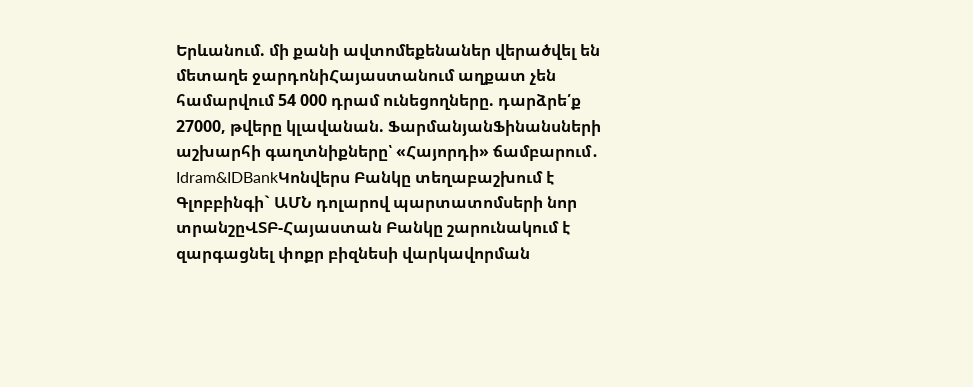Երևանում. մի քանի ավտոմեքենաներ վերածվել են մետաղե ջարդոնիՀայաստանում աղքատ չեն համարվում 54 000 դրամ ունեցողները. դարձրե՛ք 27000, թվերը կլավանան. ՖարմանյանՖինանսների աշխարհի գաղտնիքները՝ «Հայորդի» ճամբարում․ Idram&IDBankԿոնվերս Բանկը տեղաբաշխում է Գլոբբինգի` ԱՄՆ դոլարով պարտատոմսերի նոր տրանշըՎՏԲ-Հայաստան Բանկը շարունակում է զարգացնել փոքր բիզնեսի վարկավորման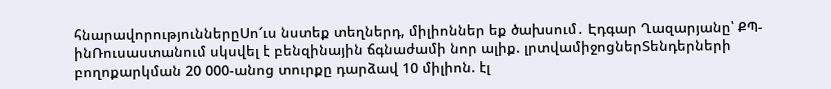հնարավորություններըՍո՜ւս նստեք տեղներդ, միլիոններ եք ծախսում․ Էդգար Ղազարյանը՝ ՔՊ-ինՌուսաստանում սկսվել է բենզինային ճգնաժամի նոր ալիք. լրտվամիջոցներՏենդերների բողոքարկման 20 000-անոց տուրքը դարձավ 10 միլիոն. էլ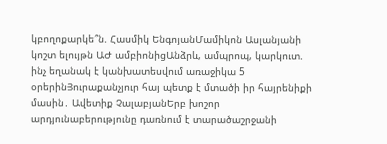կբողոքարկե՞ն. Հասմիկ ԵնգոյանՄամիկոն Ասլանյանի կոշտ ելույթն ԱԺ ամբիոնիցԱնձրև, ամպրոպ, կարկուտ. ինչ եղանակ է կանխատեսվում առաջիկա 5 օրերինՅուրաքանչյուր հայ պետք է մտածի իր հայրենիքի մասին․ Ավետիք ՉալաբյանԵրբ խոշոր արդյունաբերությունը դառնում է տարածաշրջանի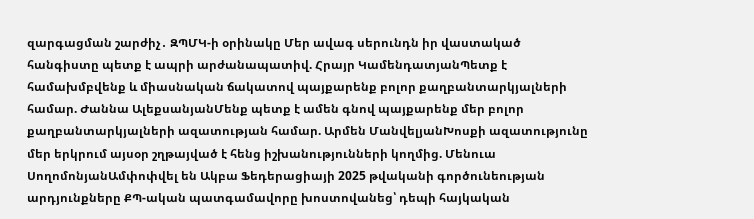զարգացման շարժիչ․ ԶՊՄԿ-ի օրինակը Մեր ավագ սերունդն իր վաստակած հանգիստը պետք է ապրի արժանապատիվ. Հրայր ԿամենդատյանՊետք է համախմբվենք և միասնական ճակատով պայքարենք բոլոր քաղբանտարկյալների համար. Ժաննա ԱլեքսանյանՄենք պետք է ամեն գնով պայքարենք մեր բոլոր քաղբանտարկյալների ազատության համար. Արմեն ՄանվելյանԽոսքի ազատությունը մեր երկրում այսօր շղթայված է հենց իշխանությունների կողմից. Մենուա ՍողոմոնյանԱմփոփվել են Ակբա Ֆեդերացիայի 2025 թվականի գործունեության արդյունքները ՔՊ-ական պատգամավորը խոստովանեց՝ դեպի հայկական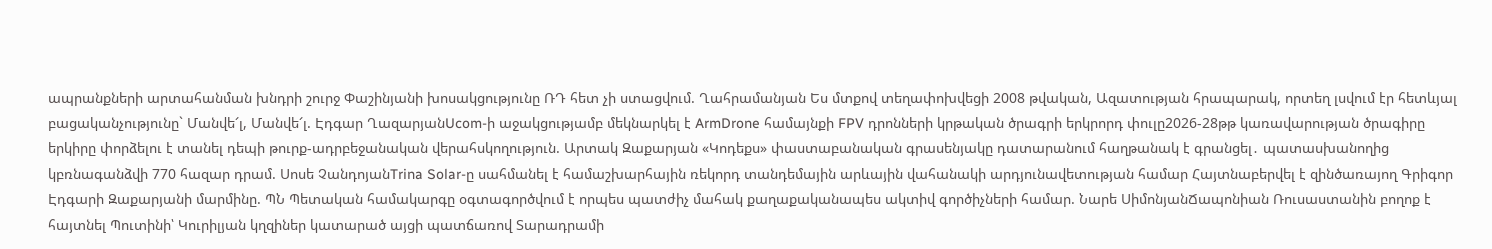ապրանքների արտահանման խնդրի շուրջ Փաշինյանի խոսակցությունը ՌԴ հետ չի ստացվում. Ղահրամանյան Ես մտքով տեղափոխվեցի 2008 թվական, Ազատության հրապարակ, որտեղ լսվում էր հետևյալ բացականչությունը` Մանվե՜լ, Մանվե՜լ. Էդգար ՂազարյանUcom-ի աջակցությամբ մեկնարկել է ArmDrone համայնքի FPV դրոնների կրթական ծրագրի երկրորդ փուլը2026-28թթ կառավարության ծրագիրը երկիրը փորձելու է տանել դեպի թուրք-ադրբեջանական վերահսկողություն. Արտակ Զաքարյան «Կոդեքս» փաստաբանական գրասենյակը դատարանում հաղթանակ է գրանցել․ պատասխանողից կբռնագանձվի 770 հազար դրամ. Սոսե ՉանդոյանTrina Solar-ը սահմանել է համաշխարհային ռեկորդ տանդեմային արևային վահանակի արդյունավետության համար Հայտնաբերվել է զինծառայող Գրիգոր Էդգարի Զաքարյանի մարմինը. ՊՆ Պետական համակարգը օգտագործվում է որպես պատժիչ մահակ քաղաքականապես ակտիվ գործիչների համար. Նարե ՍիմոնյանՃապոնիան Ռուսաստանին բողոք է հայտնել Պուտինի՝ Կուրիլյան կղզիներ կատարած այցի պատճառով Տարադրամի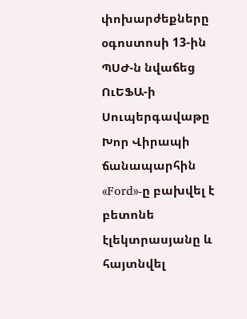փոխարժեքները օգոստոսի 13-ին ՊՍԺ-ն նվաճեց ՈւԵՖԱ-ի Սուպերգավաթը Խոր Վիրապի ճանապարհին «Ford»-ը բախվել է բետոնե էլեկտրասյանը և հայտնվել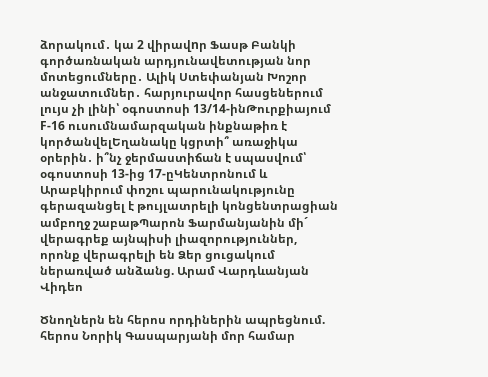ձորակում․ կա 2 վիրավnր Ֆասթ Բանկի գործառնական արդյունավետության նոր մոտեցումները․ Ալիկ Ստեփանյան Խոշոր անջատումներ․ հարյուրավոր հասցեներում լույս չի լինի՝ օգոստոսի 13/14-ինԹուրքիայում F-16 ուսումնամարզական ինքնաթիռ է կործանվելԵղանակը կցրտի՞ առաջիկա օրերին․ ի՞նչ ջերմաստիճան է սպասվում՝ օգոստոսի 13-ից 17-ըԿենտրոնում և Արաբկիրում փոշու պարունակությունը գերազանցել է թույլատրելի կոնցենտրացիան ամբողջ շաբաթՊարոն Ֆարմանյանին մի´ վերագրեք այնպիսի լիազորություններ, որոնք վերագրելի են Ձեր ցուցակում ներառված անձանց. Արամ Վարդևանյան
Վիդեո

Ծնողներն են հերոս որդիներին ապրեցնում. հերոս Նորիկ Գասպարյանի մոր համար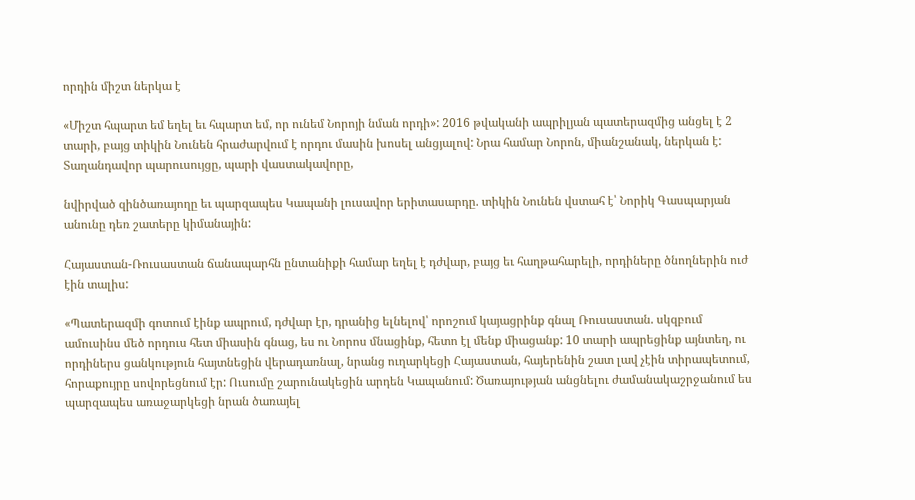որդին միշտ ներկա է

«Միշտ հպարտ եմ եղել եւ հպարտ եմ, որ ունեմ Նորոյի նման որդի»: 2016 թվականի ապրիլյան պատերազմից անցել է 2 տարի, բայց տիկին Նունեն հրաժարվում է որդու մասին խոսել անցյալով: Նրա համար Նորոն, միանշանակ, ներկան է: Տաղանդավոր պարուսույցը, պարի վաստակավորը,

նվիրված զինծառայողը եւ պարզապես Կապանի լուսավոր երիտասարդը. տիկին Նունեն վստահ է՝ Նորիկ Գասպարյան անունը դեռ շատերը կիմանային:

Հայաստան-Ռուսաստան ճանապարհն ընտանիքի համար եղել է դժվար, բայց եւ հաղթահարելի, որդիները ծնողներին ուժ էին տալիս:

«Պատերազմի գոտում էինք ապրում, դժվար էր, դրանից ելնելով՝ որոշում կայացրինք գնալ Ռուսաստան. սկզբում ամուսինս մեծ որդուս հետ միասին գնաց, ես ու Նորոս մնացինք, հետո էլ մենք միացանք: 10 տարի ապրեցինք այնտեղ, ու որդիներս ցանկություն հայտնեցին վերադառնալ, նրանց ուղարկեցի Հայաստան, հայերենին շատ լավ չէին տիրապետում, հորաքույրը սովորեցնում էր: Ուսումը շարունակեցին արդեն Կապանում: Ծառայության անցնելու ժամանակաշրջանում ես պարզապես առաջարկեցի նրան ծառայել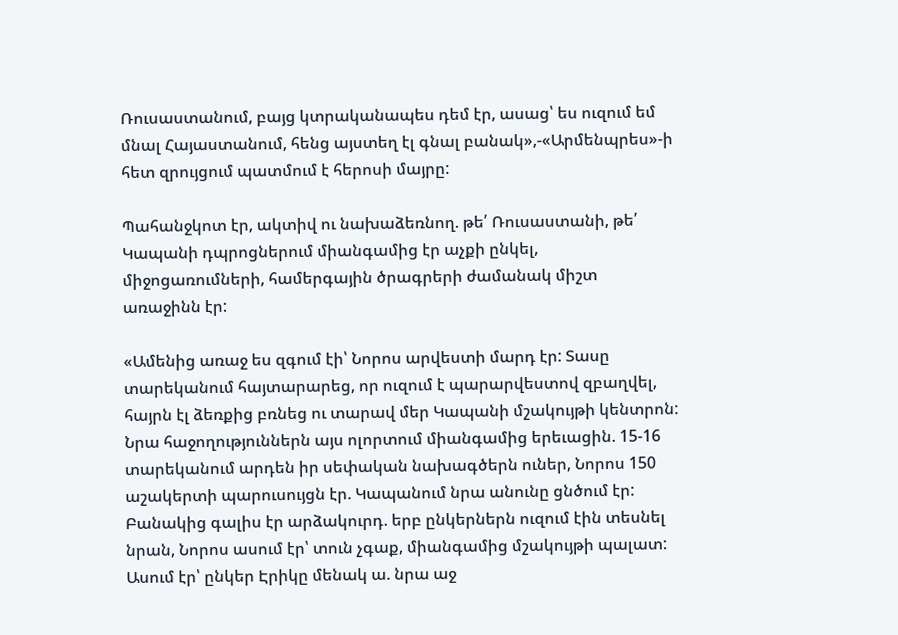Ռուսաստանում, բայց կտրականապես դեմ էր, ասաց՝ ես ուզում եմ մնալ Հայաստանում, հենց այստեղ էլ գնալ բանակ»,-«Արմենպրես»-ի հետ զրույցում պատմում է հերոսի մայրը:

Պահանջկոտ էր, ակտիվ ու նախաձեռնող. թե՛ Ռուսաստանի, թե՛ Կապանի դպրոցներում միանգամից էր աչքի ընկել, միջոցառումների, համերգային ծրագրերի ժամանակ միշտ առաջինն էր:

«Ամենից առաջ ես զգում էի՝ Նորոս արվեստի մարդ էր: Տասը տարեկանում հայտարարեց, որ ուզում է պարարվեստով զբաղվել, հայրն էլ ձեռքից բռնեց ու տարավ մեր Կապանի մշակույթի կենտրոն: Նրա հաջողություններն այս ոլորտում միանգամից երեւացին. 15-16 տարեկանում արդեն իր սեփական նախագծերն ուներ, Նորոս 150 աշակերտի պարուսույցն էր. Կապանում նրա անունը ցնծում էր: Բանակից գալիս էր արձակուրդ. երբ ընկերներն ուզում էին տեսնել նրան, Նորոս ասում էր՝ տուն չգաք, միանգամից մշակույթի պալատ: Ասում էր՝ ընկեր Էրիկը մենակ ա. նրա աջ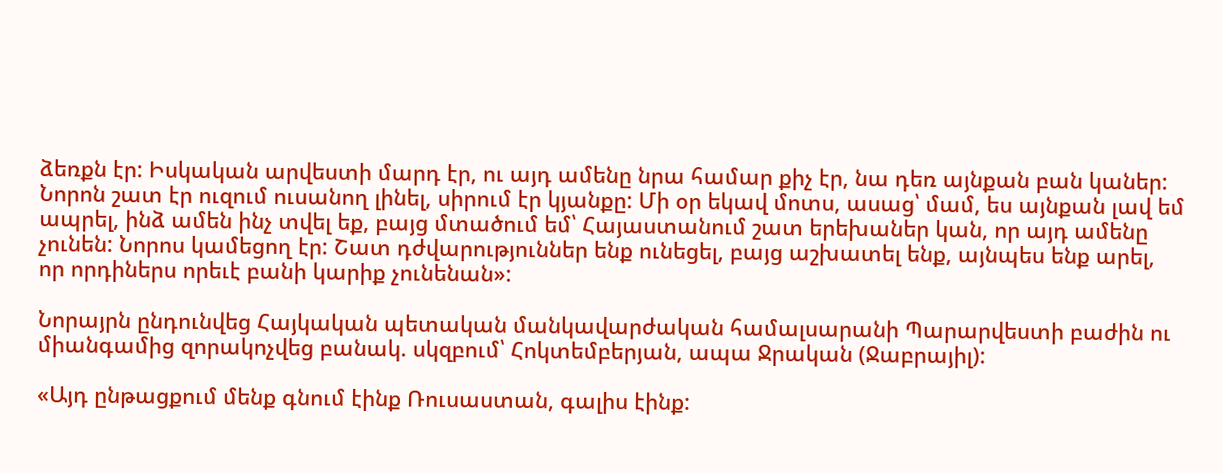ձեռքն էր: Իսկական արվեստի մարդ էր, ու այդ ամենը նրա համար քիչ էր, նա դեռ այնքան բան կաներ: Նորոն շատ էր ուզում ուսանող լինել, սիրում էր կյանքը: Մի օր եկավ մոտս, ասաց՝ մամ, ես այնքան լավ եմ ապրել, ինձ ամեն ինչ տվել եք, բայց մտածում եմ՝ Հայաստանում շատ երեխաներ կան, որ այդ ամենը չունեն: Նորոս կամեցող էր: Շատ դժվարություններ ենք ունեցել, բայց աշխատել ենք, այնպես ենք արել, որ որդիներս որեւէ բանի կարիք չունենան»:

Նորայրն ընդունվեց Հայկական պետական մանկավարժական համալսարանի Պարարվեստի բաժին ու միանգամից զորակոչվեց բանակ. սկզբում՝ Հոկտեմբերյան, ապա Ջրական (Ջաբրայիլ):

«Այդ ընթացքում մենք գնում էինք Ռուսաստան, գալիս էինք: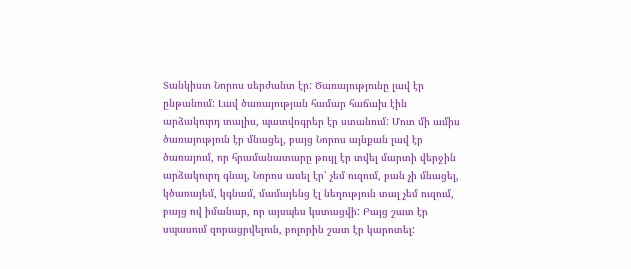Տանկիստ Նորոս սերժանտ էր: Ծառայությունը լավ էր ընթանում: Լավ ծառայության համար հաճախ էին արձակուրդ տալիս, պատվոգրեր էր ստանում: Մոտ մի ամիս ծառայություն էր մնացել, բայց Նորոս այնքան լավ էր ծառայում, որ հրամանատարը թույլ էր տվել մարտի վերջին արձակուրդ գնալ, Նորոս ասել էր՝ չեմ ուզում, բան չի մնացել, կծառայեմ, կգնամ, մամայենց էլ նեղություն տալ չեմ ուզում, բայց ով իմանար, որ այսպես կստացվի: Բայց շատ էր սպասում զորացրվելուն, բոլորին շատ էր կարոտել: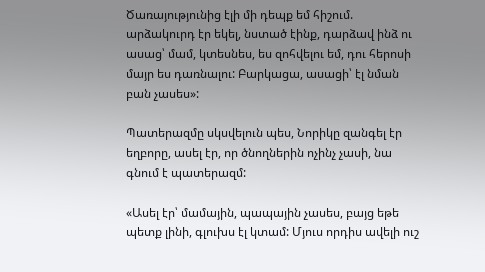Ծառայությունից էլի մի դեպք եմ հիշում. արձակուրդ էր եկել, նստած էինք, դարձավ ինձ ու ասաց՝ մամ, կտեսնես, ես զոհվելու եմ, դու հերոսի մայր ես դառնալու: Բարկացա, ասացի՝ էլ նման բան չասես»:

Պատերազմը սկսվելուն պես, Նորիկը զանգել էր եղբորը, ասել էր, որ ծնողներին ոչինչ չասի, նա գնում է պատերազմ:

«Ասել էր՝ մամային, պապային չասես, բայց եթե պետք լինի, գլուխս էլ կտամ: Մյուս որդիս ավելի ուշ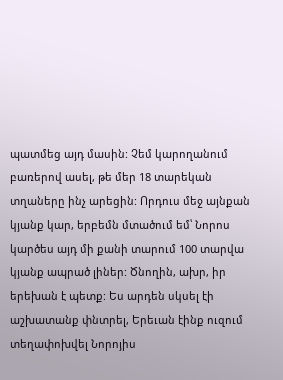պատմեց այդ մասին: Չեմ կարողանում բառերով ասել, թե մեր 18 տարեկան տղաները ինչ արեցին: Որդուս մեջ այնքան կյանք կար, երբեմն մտածում եմ՝ Նորոս կարծես այդ մի քանի տարում 100 տարվա կյանք ապրած լիներ: Ծնողին, ախր, իր երեխան է պետք: Ես արդեն սկսել էի աշխատանք փնտրել, Երեւան էինք ուզում տեղափոխվել Նորոյիս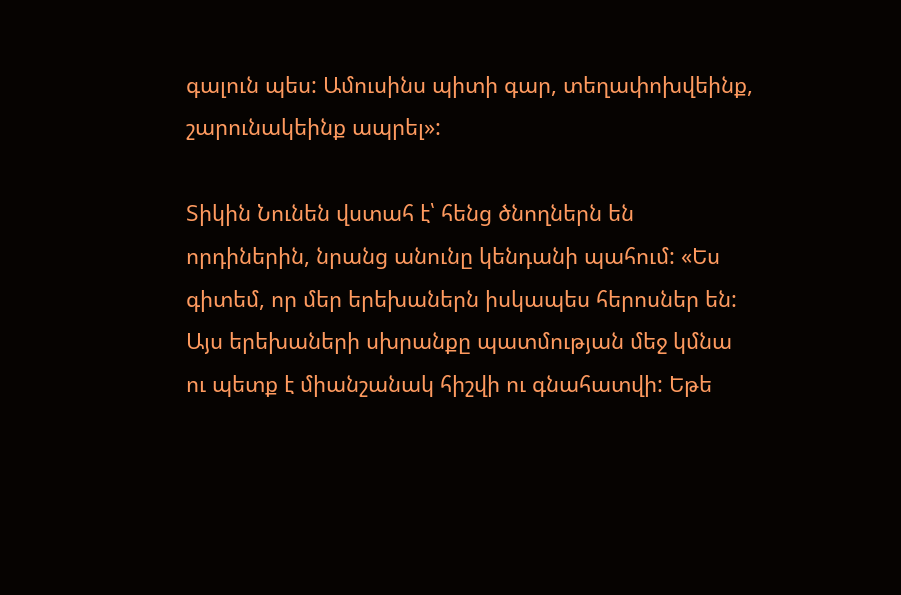գալուն պես: Ամուսինս պիտի գար, տեղափոխվեինք, շարունակեինք ապրել»:

Տիկին Նունեն վստահ է՝ հենց ծնողներն են որդիներին, նրանց անունը կենդանի պահում: «Ես գիտեմ, որ մեր երեխաներն իսկապես հերոսներ են: Այս երեխաների սխրանքը պատմության մեջ կմնա ու պետք է միանշանակ հիշվի ու գնահատվի: Եթե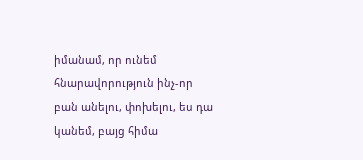իմանամ, որ ունեմ հնարավորություն ինչ-որ բան անելու, փոխելու, ես դա կանեմ, բայց հիմա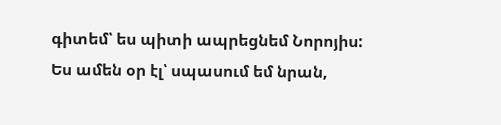գիտեմ՝ ես պիտի ապրեցնեմ Նորոյիս: Ես ամեն օր էլ՝ սպասում եմ նրան,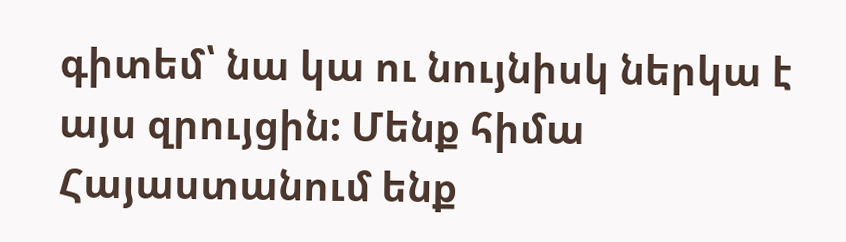գիտեմ՝ նա կա ու նույնիսկ ներկա է այս զրույցին: Մենք հիմա Հայաստանում ենք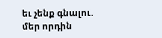եւ չենք գնալու. մեր որդին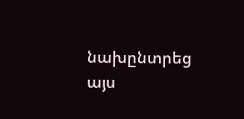նախընտրեց այս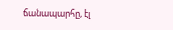ճանապարհը, էլ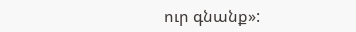ուր գնանք»: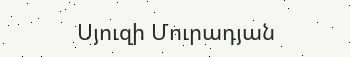Սյուզի Մուրադյան